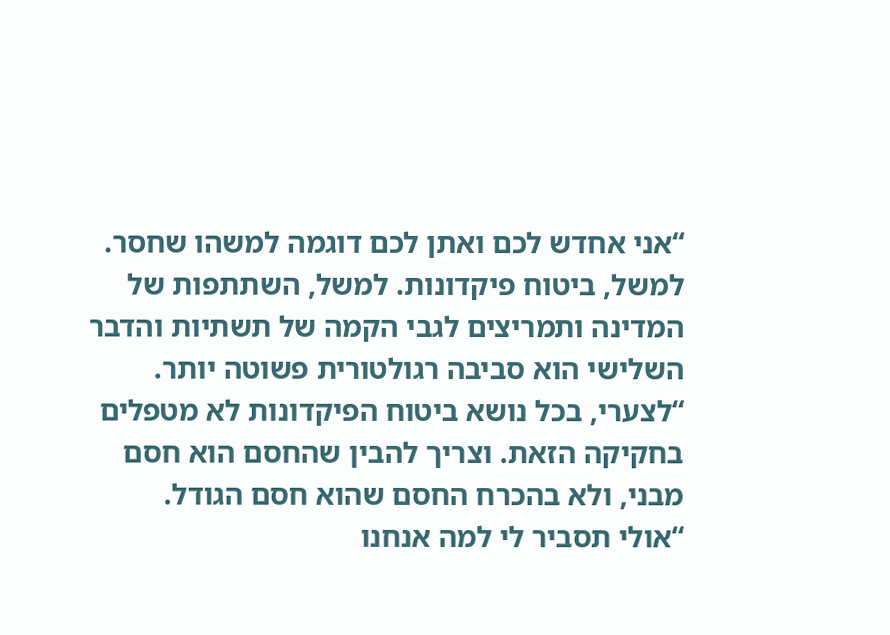“אני אחדש לכם ואתן לכם דוגמה למשהו שחסר. למשל, ביטוח פיקדונות. למשל, השתתפות של המדינה ותמריצים לגבי הקמה של תשתיות והדבר השלישי הוא סביבה רגולטורית פשוטה יותר.
“לצערי, בכל נושא ביטוח הפיקדונות לא מטפלים בחקיקה הזאת. וצריך להבין שהחסם הוא חסם מבני, ולא בהכרח החסם שהוא חסם הגודל.
“אולי תסביר לי למה אנחנו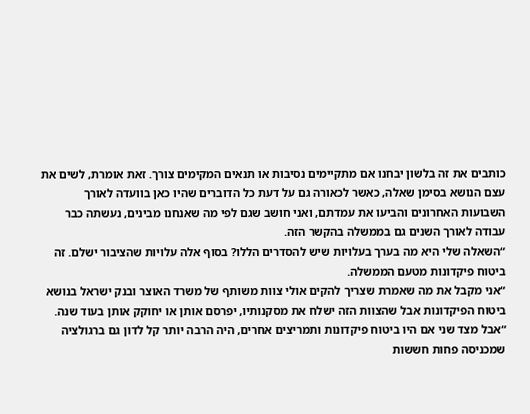כותבים את זה בלשון יבחנו אם מתקיימים נסיבות או תנאים המקימים צורך. זאת אומרת, לשים את עצם הנושא בסימן שאלה, כאשר לכאורה גם על דעת כל הדוברים שהיו כאן בוועדה לאורך השבועות האחרונים והביעו את עמדתם, ואני חושב שגם לפי מה שאנחנו מבינים, נעשתה כבר עבודה לאורך השנים גם בממשלה בהקשר הזה.
“השאלה שלי היא מה בערך בעלויות שיש להסדרים הללו? בסוף אלה עלויות שהציבור ישלם. זה ביטוח פיקדונות מטעם הממשלה.
“אני מקבל את מה שאמרת שצריך להקים אולי צוות משותף של משרד האוצר ובנק ישראל בנושא ביטוח הפיקדונות אבל שהצוות הזה ישלח את מסקנותיו, יפרסם אותן או יחוקק אותן בעוד שנה.
“אבל מצד שני אם היו ביטוח פיקדונות ותמריצים אחרים, היה הרבה יותר קל לדון גם ברגולציה שמכניסה פחות חששות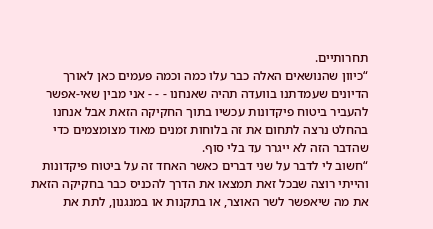תחרותיים.
“כיוון שהנושאים האלה כבר עלו כמה וכמה פעמים כאן לאורך הדיונים שעמדתנו בוועדה תהיה שאנחנו - - - אני מבין שאי-אפשר להעביר ביטוח פיקדונות עכשיו בתוך החקיקה הזאת אבל אנחנו בהחלט נרצה לתחום את זה בלוחות זמנים מאוד מצומצמים כדי שהדבר הזה לא ייגרר עד בלי סוף.
“חשוב לי לדבר על שני דברים כאשר האחד זה על ביטוח פיקדונות והייתי רוצה שבכל זאת תמצאו את הדרך להכניס כבר בחקיקה הזאת את מה שיאפשר לשר האוצר, או בתקנות או במנגנון, לתת את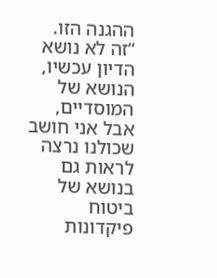ההגנה הזו.
“זה לא נושא הדיון עכשיו, הנושא של המוסדיים, אבל אני חושב שכולנו נרצה לראות גם בנושא של ביטוח פיקדונות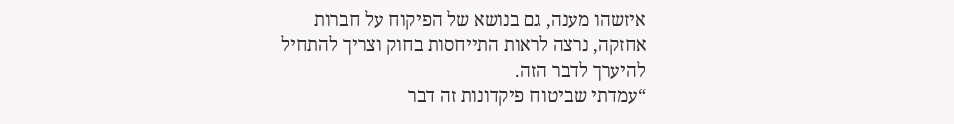איזשהו מענה, גם בנושא של הפיקוח על חברות אחזקה, נרצה לראות התייחסות בחוק וצריך להתחיל להיערך לדבר הזה.
“עמדתי שביטוח פיקדונות זה דבר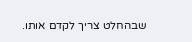שבהחלט צריך לקדם אותו.